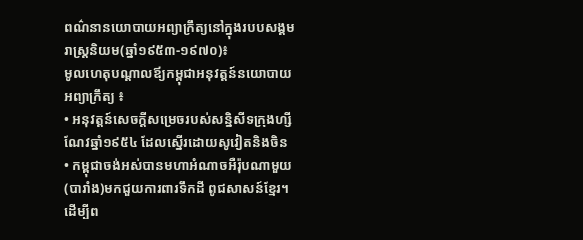ពណ៌នានយោបាយអព្យាក្រឹត្យនៅក្នុងរបបសង្គមរាស្រ្ដនិយម(ឆ្នាំ១៩៥៣-១៩៧០)៖
មូលហេតុបណ្ដាលឪ្យកម្ពុជាអនុវត្តន៍នយោបាយអព្យាក្រឹត្យ ៖
• អនុវត្តន៍សេចក្ដីសម្រេចរបស់សន្និសីទក្រុងហ្សីណែវឆ្នាំ១៩៥៤ ដែលស្នើរដោយសូវៀតនិងចិន
• កម្ពុជាចង់អស់បានមហាអំណាចអឺរ៉ុបណាមួយ(បារាំង)មកជួយការពារទឹកដី ពូជសាសន៍ខ្មែរ។
ដើម្បីព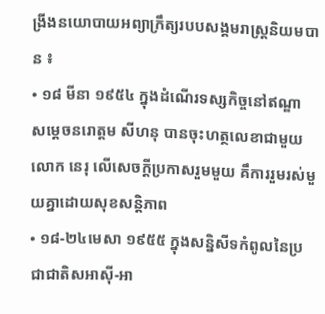ង្រីងនយោបាយអព្យាក្រឹត្យរបបសង្គមរាស្រ្ដនិយមបាន ៖
• ១៨ មីនា ១៩៥៤ ក្នុងដំណើរទស្សកិច្ចនៅឥណ្ឌា សម្ដេចនរោត្តម សីហនុ បានចុះហត្ថលេខាជាមួយលោក នេរុ លើសេចក្ដីប្រកាសរួមមួយ គឹការរួមរស់មួយគ្នាដោយសុខសន្ដិភាព
• ១៨-២៤មេសា ១៩៥៥ ក្នុងសន្និសីទកំពូលនៃប្រជាជាតិសអាស៊ី-អា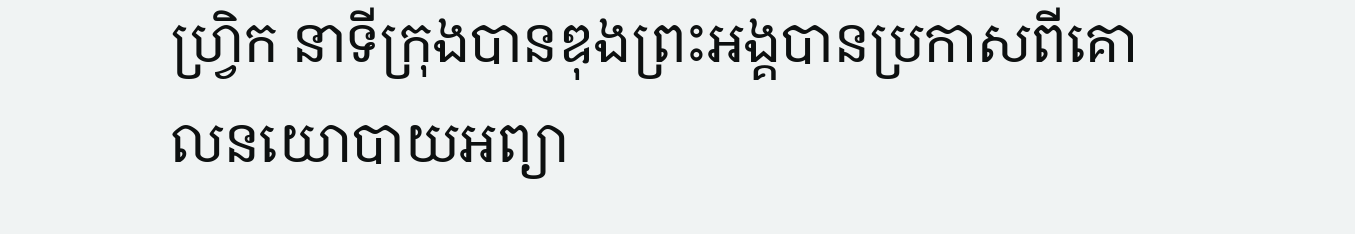ហ្រិ្វក នាទីក្រុងបានឌុងព្រះអង្គបានប្រកាសពីគោលនយោបាយអព្យា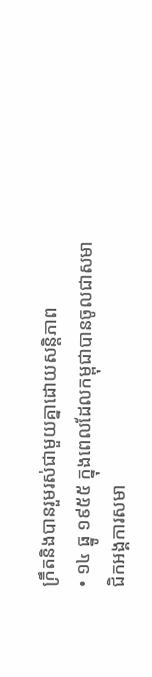ក្រឹតនិងបានរួមរស់ជាមួយគ្នាដោយសន្ដិភាព
• ១៤ ធ្នូ ១៩៥៥ ក្នុងពេលដែលកម្ពុជាបានចូលជាសមាជិកអង្គការសមា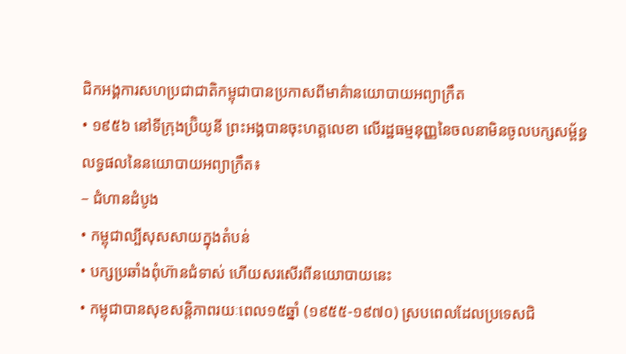ជិកអង្គការសហប្រជាជាតិកម្ពុជាបានប្រកាសពីមាគ៌ានយោបាយអព្យាក្រឹត
• ១៩៥៦ នៅទីក្រុងប្រ៊ិយូនី ព្រះអង្គបានចុះហត្ដលេខា លើរដ្ឋធម្មនុញ្ញនៃចលនាមិនចូលបក្សសម័្ពន្ធ
លទ្ធផលនៃនយោបាយអព្យាក្រឹត៖
– ជំហានដំបូង
• កម្ពុជាល្បីសុសសាយក្នុងតំបន់
• បក្សប្រឆាំងពុំហ៊ានជំទាស់ ហើយសរសើរពីនយោបាយនេះ
• កម្ពុជាបានសុខសន្ដិភាពរយៈពេល១៥ឆ្នាំ (១៩៥៥-១៩៧០) ស្របពេលដែលប្រទេសជិ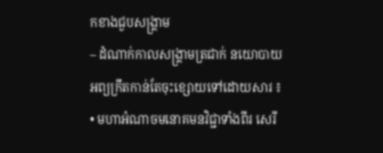កខាងជួបសង្រ្គាម
– ដំណាក់កាលសង្រ្គាមត្រជាក់ នយោបាយអព្យក្រឹតកាន់តែចុះខ្សោយទៅដោយសារ ៖
• មហាអំណាចមនោគមនវិជ្ជាទាំងពីរ សេរី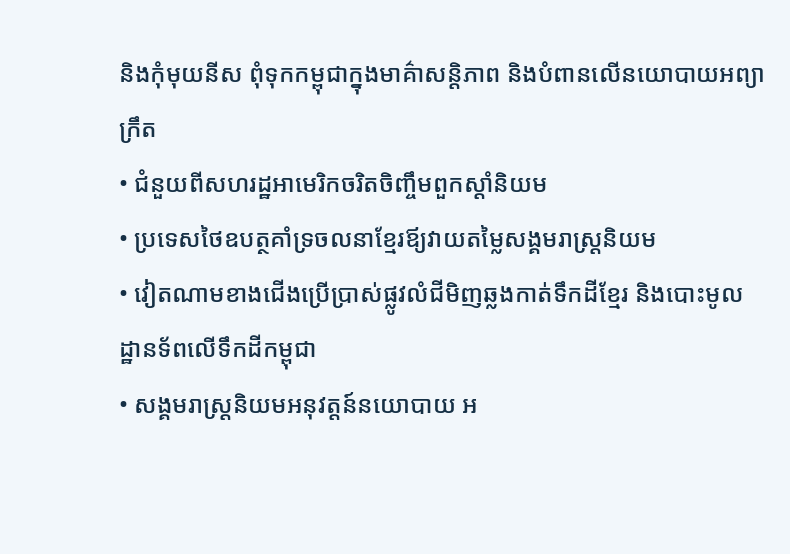និងកុំមុយនីស ពុំទុកកម្ពុជាក្នុងមាគ៌ាសន្ដិភាព និងបំពានលើនយោបាយអព្យាក្រឹត
• ជំនួយពីសហរដ្ឋអាមេរិកចរិតចិញ្ចឹមពួកស្ដាំនិយម
• ប្រទេសថៃឧបត្ថគាំទ្រចលនាខ្មែរឪ្យវាយតម្លៃសង្គមរាស្រ្ដនិយម
• វៀតណាមខាងជើងប្រើប្រាស់ផ្លូវលំជីមិញឆ្លងកាត់ទឹកដីខ្មែរ និងបោះមូលដ្ឋានទ័ពលើទឹកដីកម្ពុជា
• សង្គមរាស្រ្ដនិយមអនុវត្តន៍នយោបាយ អ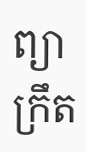ព្យាក្រឹត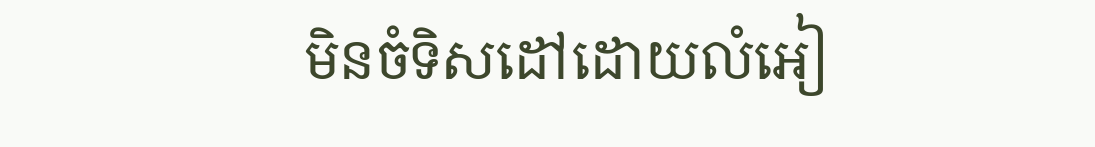មិនចំទិសដៅដោយលំអៀ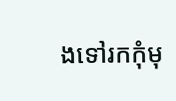ងទៅរកកុំមុ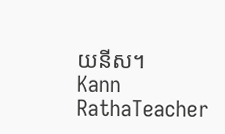យនីស។
Kann RathaTeacher